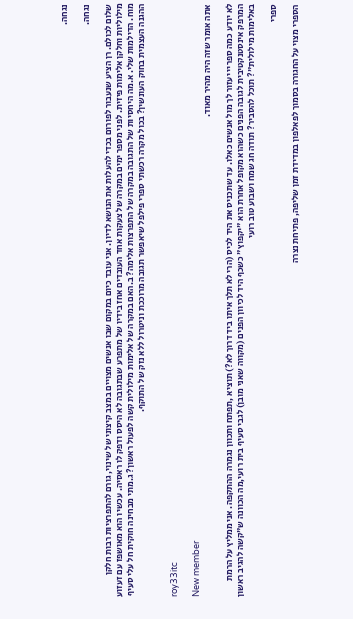נגחה.

נגחה.

שלום לכולם. רן הציע שנעבור לפורום בכדי להעלות את הנושא לדיון. אני עובד כיום במקום שבו אנשים מצויים במצב קיצוני של שינוי, גורם להתפרציות רבות חלקן מילוליות וחלקן אלימות פיזית. לפני מספר ימים במקרה של צעקות אחד העובדים אחז בידיו של מתפרע שבתגובה לא היסס ודפק לו ראסיה. עכשיו הוא מאושפז עם זעזוע מוח. הדילמות שלי. א.מה היחסיות של התגובה במקרה של התפרצות אלימה? ב.האם במקרה של אלימות מילולית קשה לפעול ראשון? ג.מתי מבחינה חוקית חל עלי סעיף ההגנה העצמית בחוק העונשין? בכול מקרה רכשתי ספרי פילפל שיאפשר תגובה מרוככת וניטרול ללא נזק של התוקף.


roy33itc

New member
אתה אומר שזה היה מהיר מאוד.

לא יודע כמה ספריי יעזור לך מול אנשים כאלו. עד שתכניס את היד לכיס (הרי לא תלך איתו ביד דרוך לא?) תוציא ,תפתח ותכוון נגמרה ההתקפה. אני ממליץ על הרמת המרפק אינסטנקטיבית לגובה הפנים כשהוא מקופל אחרת הוא "יקפוץ" כשכף היד לכיוון הפנים (מקווה שאני מובן) לגבי סעיף בית רועי,מה הכוונה ש"קשה להגיב ראשון באלימות מילולית"? תוכל להסביר? תודה חג שמח ושבוע טוב רועי

ספרי

הספרי מצוי על החגורה בסמוך לפאלפון במדידת זמן שליפה, פתיחת נצרה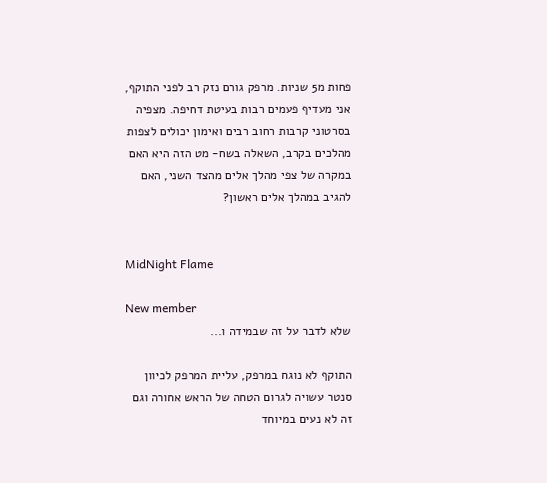פחות מ5 שניות. מרפק גורם נזק רב לפני התוקף, אני מעדיף פעמים רבות בעיטת דחיפה. מצפיה בסרטוני קרבות רחוב רבים ואימון יכולים לצפות מהלכים בקרב, השאלה בשח- מט הזה היא האם במקרה של צפי מהלך אלים מהצד השני, האם להגיב במהלך אלים ראשון?


MidNight Flame

New member
שלא לדבר על זה שבמידה ו...

התוקף לא נוגח במרפק, עליית המרפק לכיוון סנטר עשויה לגרום הטחה של הראש אחורה וגם זה לא נעים במיוחד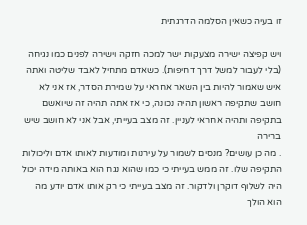זו בעיה כשאין הסלמה הדרגתית

ויש קפיצה ישירה מצעקות ישר למכה חזקה וישירה לפנים כמו נגיחה (בלי לעבור למשל דרך דחיפות). כשאדם מתחיל לאבד שליטה ואתה איש שאמור להיות בין השאר אחראי על שמירת הסדר, אז אני לא חושב שתקיפה ראשון תהיה נכונה, כי אז אתה תהיה זה שיואשם בתקיפה ותהיה אחראי לעניין. זה מצב בעייתי, אבל אני לא חושב שיש ברירה
. מה כן עושים? מנסים לשמור על עירנות ומודעות לאותו אדם וליכולות התקיפה שלו. זה ממש בעייתי כי כמו שהוא נגח הוא באותה מידה יכול היה לשלוף דוקרן ולדקור. זה מצב בעייתי כי רק אותו אדם יודע מה הוא הולך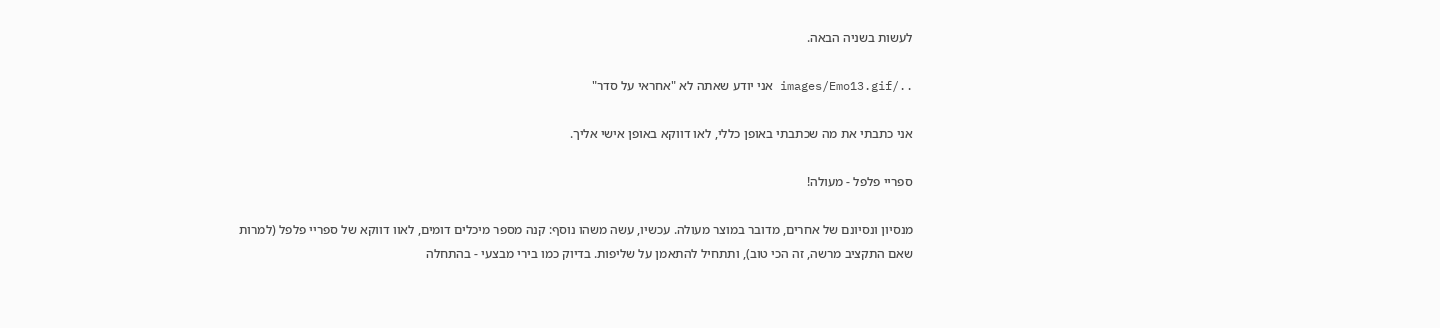לעשות בשניה הבאה.

../images/Emo13.gif אני יודע שאתה לא "אחראי על סדר"

אני כתבתי את מה שכתבתי באופן כללי, לאו דווקא באופן אישי אליך.

ספריי פלפל - מעולה!

מנסיון ונסיונם של אחרים, מדובר במוצר מעולה. עכשיו, עשה משהו נוסף: קנה מספר מיכלים דומים, לאוו דווקא של ספריי פלפל (למרות שאם התקציב מרשה, זה הכי טוב), ותתחיל להתאמן על שליפות. בדיוק כמו בירי מבצעי - בהתחלה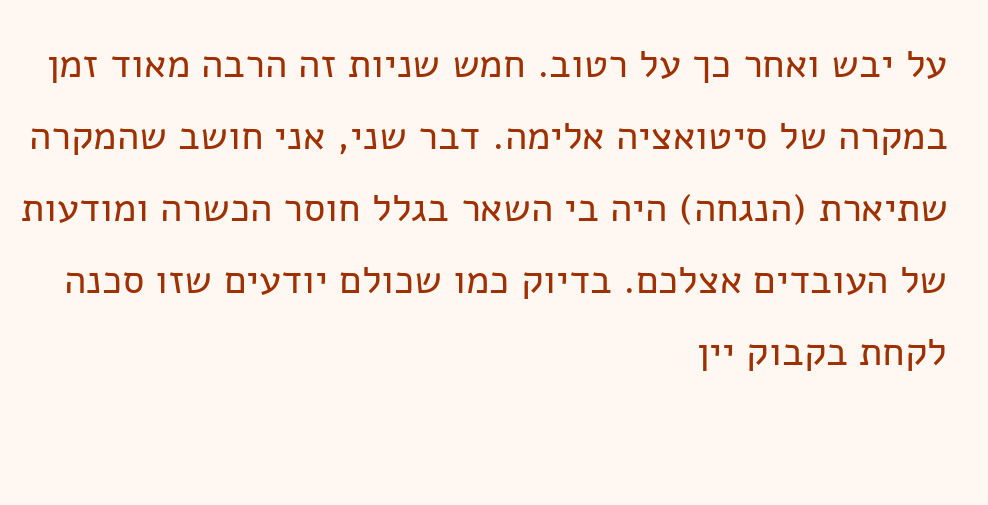על יבש ואחר כך על רטוב. חמש שניות זה הרבה מאוד זמן במקרה של סיטואציה אלימה. דבר שני, אני חושב שהמקרה שתיארת (הנגחה) היה בי השאר בגלל חוסר הכשרה ומודעות של העובדים אצלכם. בדיוק כמו שכולם יודעים שזו סכנה לקחת בקבוק יין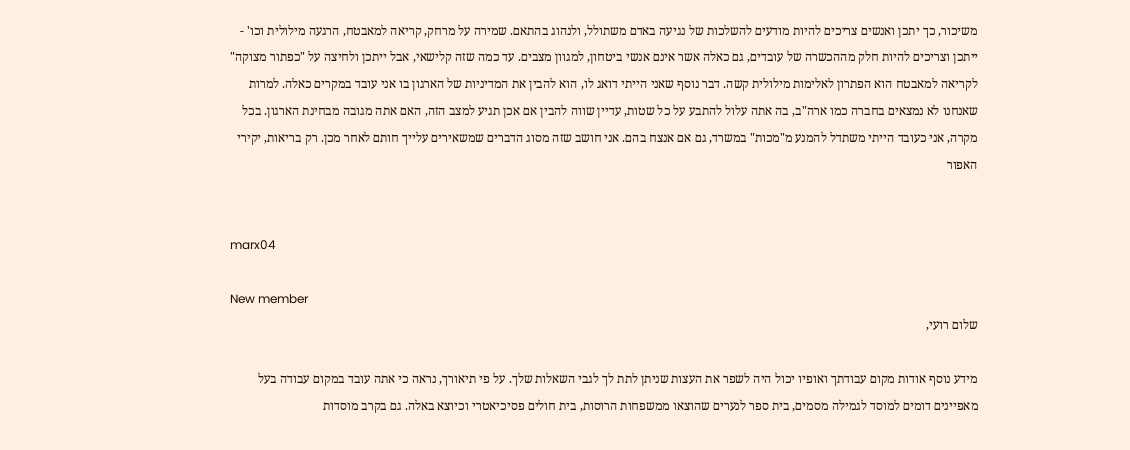משיכור, כך יתכן ואנשים צריכים להיות מודעים להשלכות של נגיעה באדם משתולל, ולנהוג בהתאם. שמירה על מרחק, קריאה למאבטח, הרגעה מילולית וכו' - ייתכן וצריכים להיות חלק מההכשרה של עובדים, גם כאלה אשר אינם אנשי ביטחון, למגוון מצבים. עד כמה שזה קלישאי, אבל ייתכן ולחיצה על "כפתור מצוקה" לקריאה למאבטח הוא הפתרון לאלימות מילולית קשה. דבר נוסף שאני הייתי דואג לו, הוא להבין את המדיניות של הארגון בו אני עובד במקרים כאלה. למרות שאנחנו לא נמצאים בחברה כמו ארה"ב, בה אתה עלול להתבע על כל שטות, עדיין שווה להבין אם אכן תגיע למצב הזה, האם אתה מגובה מבחינת הארגון. בכל מקרה, אני כעובד הייתי משתדל להמנע מ"מכות" במשרד, גם אם אנצח בהם. אני חושב שזה מסוג הדברים שמשאירים עלייך חותם לאחר מכן. רק בריאות, יקירי האפור


marx04

New member
שלום רועי,

מידע נוסף אודות מקום עבודתך ואופיו יכול היה לשפר את העצות שניתן לתת לך לגבי השאלות שלך. על פי תיאורך, נראה כי אתה עובד במקום עבודה בעל מאפיינים דומים למוסד לגמילה מסמים, בית ספר לנערים שהוצאו ממשפחות הרוסות, בית חולים פסיכיאטרי וכיוצא באלה. גם בקרב מוסדות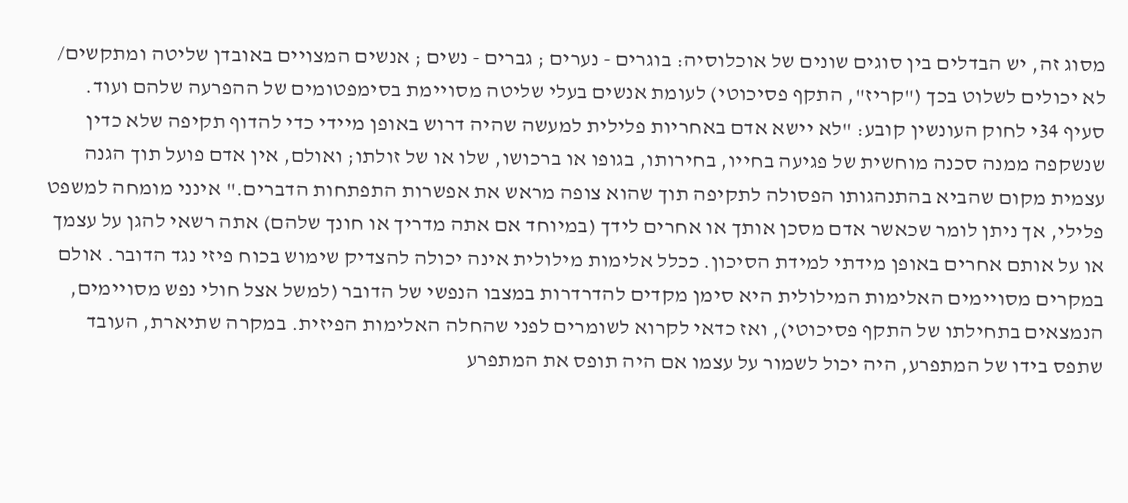מסוג זה, יש הבדלים בין סוגים שונים של אוכלוסיה: בוגרים - נערים ; גברים - נשים ; אנשים המצויים באובדן שליטה ומתקשים/ לא יכולים לשלוט בכך ("קריז", התקף פסיכוטי) לעומת אנשים בעלי שליטה מסויימת בסימפטומים של ההפרעה שלהם ועוד. סעיף 34י לחוק העונשין קובע: "לא יישא אדם באחריות פלילית למעשה שהיה דרוש באופן מיידי כדי להדוף תקיפה שלא כדין שנשקפה ממנה סכנה מוחשית של פגיעה בחייו, בחירותו, בגופו או ברכושו, שלו או של זולתו; ואולם, אין אדם פועל תוך הגנה עצמית מקום שהביא בהתנהגותו הפסולה לתקיפה תוך שהוא צופה מראש את אפשרות התפתחות הדברים." אינני מומחה למשפט פלילי, אך ניתן לומר שכאשר אדם מסכן אותך או אחרים לידך (במיוחד אם אתה מדריך או חונך שלהם) אתה רשאי להגן על עצמך או על אותם אחרים באופן מידתי למידת הסיכון. ככלל אלימות מילולית אינה יכולה להצדיק שימוש בכוח פיזי נגד הדובר. אולם במקרים מסויימים האלימות המילולית היא סימן מקדים להדרדרות במצבו הנפשי של הדובר (למשל אצל חולי נפש מסויימים, הנמצאים בתחילתו של התקף פסיכוטי), ואז כדאי לקרוא לשומרים לפני שהחלה האלימות הפיזית. במקרה שתיארת, העובד שתפס בידו של המתפרע, היה יכול לשמור על עצמו אם היה תופס את המתפרע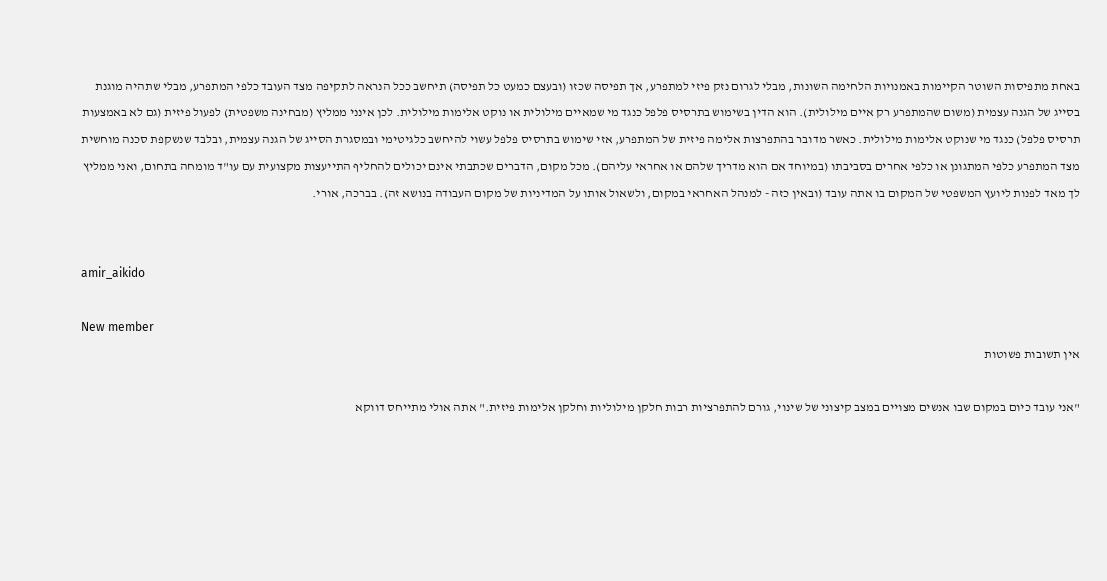באחת מתפיסות השוטר הקיימות באמנויות הלחימה השונות, מבלי לגרום נזק פיזי למתפרע, אך תפיסה שכזו (ובעצם כמעט כל תפיסה) תיחשב ככל הנראה לתקיפה מצד העובד כלפי המתפרע, מבלי שתהיה מוגנת בסייג של הגנה עצמית (משום שהמתפרע רק איים מילולית). הוא הדין בשימוש בתרסיס פלפל כנגד מי שמאיים מילולית או נוקט אלימות מילולית. לכן אינני ממליץ (מבחינה משפטית) לפעול פיזית (גם לא באמצעות תרסיס פלפל) כנגד מי שנוקט אלימות מילולית. כאשר מדובר בהתפרצות אלימה פיזית של המתפרע, אזי שימוש בתרסיס פלפל עשוי להיחשב כלגיטימי ובמסגרת הסייג של הגנה עצמית, ובלבד שנשקפת סכנה מוחשית מצד המתפרע כלפי המתגונן או כלפי אחרים בסביבתו (במיוחד אם הוא מדריך שלהם או אחראי עליהם). מכל מקום, הדברים שכתבתי אינם יכולים להחליף התייעצות מקצועית עם עו"ד מומחה בתחום, ואני ממליץ לך מאד לפנות ליועץ המשפטי של המקום בו אתה עובד (ובאין כזה - למנהל האחראי במקום, ולשאול אותו על המדיניות של מקום העבודה בנושא זה). בברכה, אורי.


amir_aikido

New member
אין תשובות פשוטות

"אני עובד כיום במקום שבו אנשים מצויים במצב קיצוני של שינוי, גורם להתפרציות רבות חלקן מילוליות וחלקן אלימות פיזית." אתה אולי מתייחס דווקא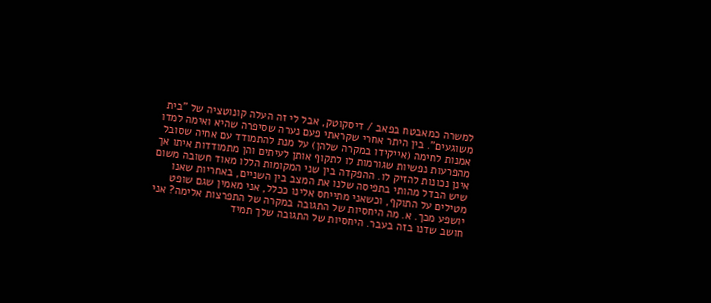למשרה כמאבטח בפאב / דיסקוטק, אבל לי זה העלה קונוטציה של "בית משוגעים". בין היתר אחרי שקראתי פעם נערה שסיפרה שהיא ואימה למדו אמנות לחימה (אייקידו במקרה שלהן) על מנת להתמודד עם אחיה שסובל מהפרעות נפשיות שגורמות לו לתקוף אותן לעיתים והן מתמודדות איתו אך אינן נכונות להזיק לו. ההפקדה בין שני המקומות הללו מאוד חשובה משום שיש הבדל מהותי בתפיסה שלנו את המצב בין השניים, באחריות שאנו מטילים על התוקף, וכשאני מתייחס אלינו ככלל, אני מאמין שגם שופט יושפע מכך. א. מה היחסיות של התגובה במקרה של התפרצות אלימה? אני חושב שדנו בזה בעבר. היחסיות של התגובה שלך תמיד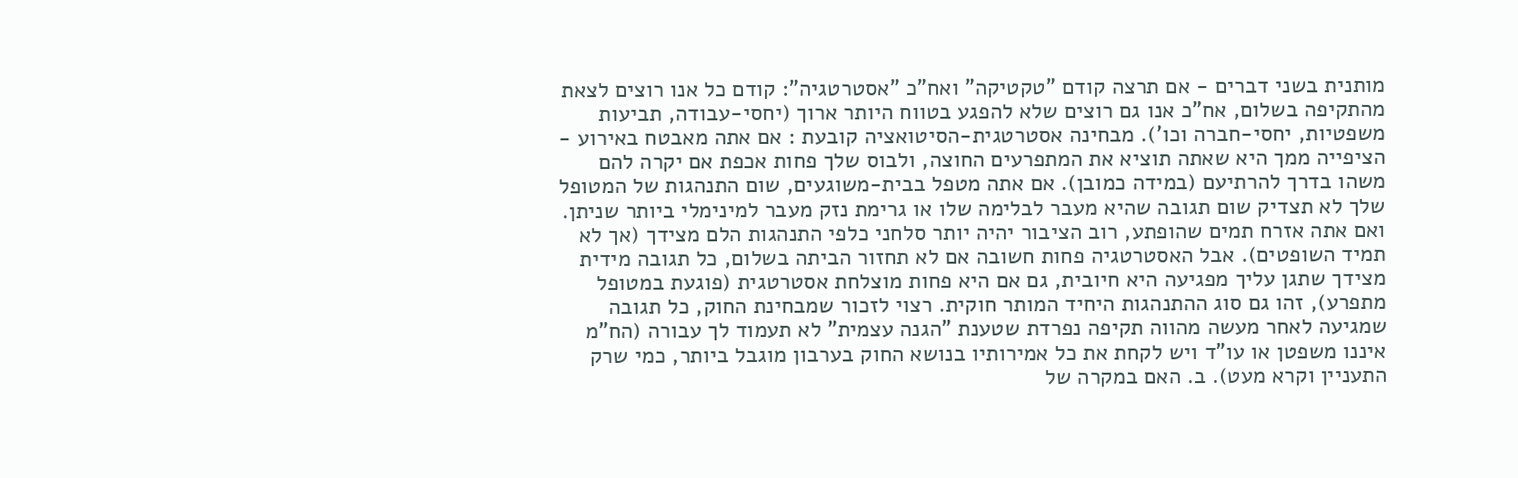מותנית בשני דברים - אם תרצה קודם "טקטיקה" ואח"כ "אסטרטגיה": קודם כל אנו רוצים לצאת מהתקיפה בשלום, אח"כ אנו גם רוצים שלא להפגע בטווח היותר ארוך (יחסי-עבודה, תביעות משפטיות, יחסי-חברה וכו'). מבחינה אסטרטגית-הסיטואציה קובעת : אם אתה מאבטח באירוע - הציפייה ממך היא שאתה תוציא את המתפרעים החוצה, ולבוס שלך פחות אכפת אם יקרה להם משהו בדרך להרתיעם (במידה כמובן). אם אתה מטפל בבית-משוגעים, שום התנהגות של המטופל שלך לא תצדיק שום תגובה שהיא מעבר לבלימה שלו או גרימת נזק מעבר למינימלי ביותר שניתן. ואם אתה אזרח תמים שהופתע, רוב הציבור יהיה יותר סלחני כלפי התנהגות הלם מצידך (אך לא תמיד השופטים). אבל האסטרטגיה פחות חשובה אם לא תחזור הביתה בשלום, כל תגובה מידית מצידך שתגן עליך מפגיעה היא חיובית, גם אם היא פחות מוצלחת אסטרטגית (פוגעת במטופל מתפרע), זהו גם סוג ההתנהגות היחיד המותר חוקית. רצוי לזכור שמבחינת החוק, כל תגובה שמגיעה לאחר מעשה מהווה תקיפה נפרדת שטענת "הגנה עצמית" לא תעמוד לך עבורה (הח"מ איננו משפטן או עו"ד ויש לקחת את כל אמירותיו בנושא החוק בערבון מוגבל ביותר, כמי שרק התעניין וקרא מעט). ב. האם במקרה של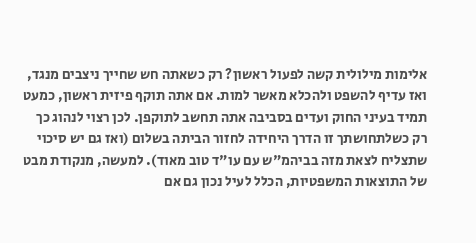אלימות מילולית קשה לפעול ראשון? רק כשאתה חש שחייך ניצבים מנגד, ואז עדיף להשפט ולהכלא מאשר למות. אם אתה תוקף פיזית ראשון, כמעט תמיד בעיני החוק ועדים בסביבה אתה תחשב לתוקפן. לכן רצוי לנהוג כך רק כשלתחושתך זו הדרך היחידה לחזור הביתה בשלום (ואז גם יש סיכוי שתצליח לצאת מזה בביהמ"ש עם עו"ד טוב מאוד). למעשה, מנקודת מבט של התוצאות המשפטיות, הכלל לעיל נכון גם אם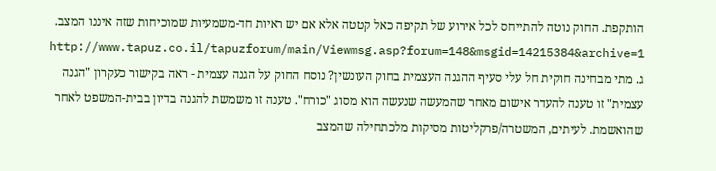הותקפת. החוק נוטה להתייחס לכל אירוע של תקיפה כאל קטטה אלא אם יש ראיות חד-משמעיות שמוכיחות שזה איננו המצב. http://www.tapuz.co.il/tapuzforum/main/Viewmsg.asp?forum=148&msgid=14215384&archive=1 ג. מתי מבחינה חוקית חל עלי סעיף ההגנה העצמית בחוק העונשין? נוסח החוק על הגנה עצמית - ראה בקישור כעקרון "הגנה עצמית" זו טענה להעדר אישום מאחר שהמעשה שנעשה הוא מסוג "כורח". טענה זו משמשת להגנה בדיון בבית-המשפט לאחר שהואשמת. לעיתים, המשטרה/פרקליטות מסיקות מלכתחילה שהמצב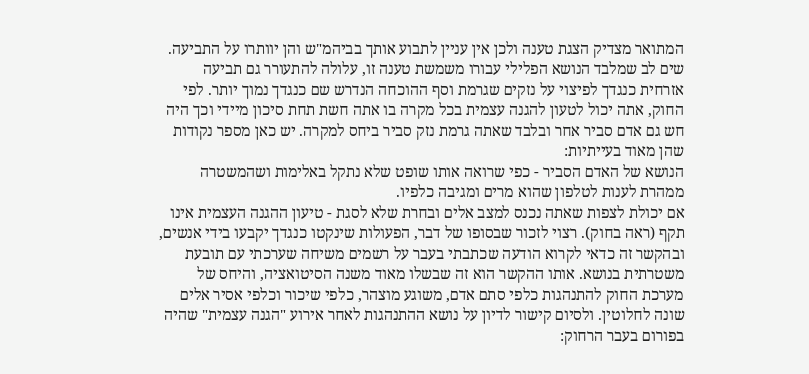המתואר מצדיק הצגת טענה ולכן אין עניין לתבוע אותך בביהמ"ש והן יוותרו על התביעה. שים לב שמלבד הנושא הפלילי עבורו משמשת טענה זו, עלולה להתעורר גם תביעה אזרחית כנגדך לפיצוי על נזקים שגרמת וסף ההוכחה הנדרש שם כנגדך נמוך יותר. לפי החוק, אתה יכול לטעון להגנה עצמית בכל מקרה בו אתה חשת תחת סיכון מיידי וכך היה חש גם אדם סביר אחר ובלבד שאתה גרמת נזק סביר ביחס למקרה. יש כאן מספר נקודות שהן מאוד בעייתיות:
הנושא של האדם הסביר - כפי שרואה אותו שופט שלא נתקל באלימות ושהמשטרה ממהרת לענות לטלפון שהוא מרים ומגיבה כלפיו.
אם יכולת לצפות שאתה נכנס למצב אלים ובחרת שלא לסגת - טיעון ההגנה העצמית אינו תקף (ראה בחוק). רצוי לזכור שבסופו של דבר, הפעולות שינקטו כנגדך יקבעו בידי אנשים, ובהקשר זה כדאי לקרוא הודעה שכתבתי בעבר על רשמים משיחה שערכתי עם תובעת משטרתית בנושא. אותו ההקשר הוא זה שבשלו מאוד משנה הסיטואציה, והיחס של מערכת החוק להתנהגות כלפי סתם אדם, משוגע מוצהר, כלפי שיכור וכלפי אסיר אלים שונה לחלוטין. ולסיום קישור לדיון על נושא ההתנהגות לאחר אירוע "הגנה עצמית" שהיה בפורום בעבר הרחוק: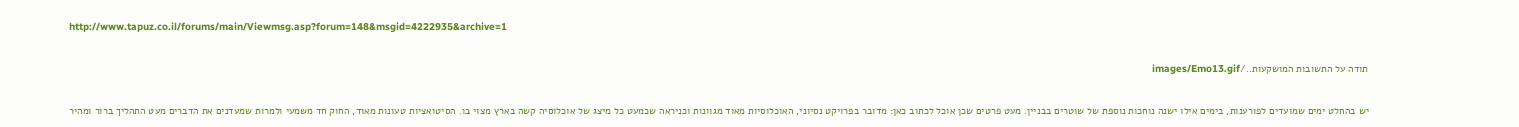http://www.tapuz.co.il/forums/main/Viewmsg.asp?forum=148&msgid=4222935&archive=1

תודה על התשובות המושקעות../images/Emo13.gif

יש בהחלט ימים שמועדים לפורענות, בימים אילו ישנה נוחכות נוספת של שוטרים בבניין. מעט פרטים שכן אוכל לכתוב כאן: מדובר בפרויקט נסיוני, האוכלוסיות מאוד מגוונות וכניראה שכמעט כל מיצג של אוכלוסיה קשה בארץ מצוי בו. הסיטואציות טעונות מאוד, החוק חד משמעי ולמרות שמעדנים את הדברים מעט התהליך ברור ומהיר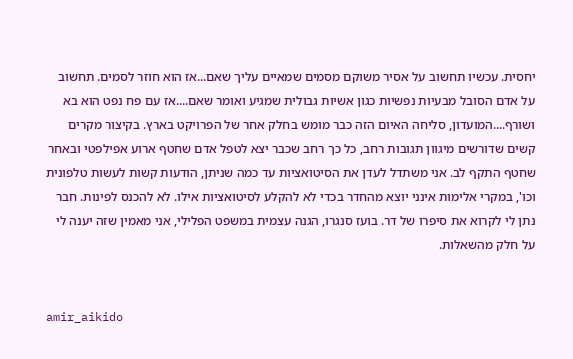יחסית. עכשיו תחשוב על אסיר משוקם מסמים שמאיים עליך שאם...אז הוא חוזר לסמים. תחשוב על אדם הסובל מבעיות נפשיות כגון אשיות גבולית שמגיע ואומר שאם....אז עם פח נפט הוא בא ושורף....המועדון, סליחה האיום הזה כבר מומש בחלק אחר של הפרויקט בארץ. בקיצור מקרים קשים שדורשים מיגוון תגובות רחב, כל כך רחב שכבר יצא לטפל אדם שחטף ארוע אפילפטי ובאחר שחטף התקף לב. אני משתדל לעדן את הסיטואציות עד כמה שניתן, הודעות קשות לעשות טלפונית וכו', במקרי אלימות אינני יוצא מהחדר בכדי לא להקלע לסיטואציות אילו. לא להכנס לפינות. חבר נתן לי לקרוא את סיפרו של דר. בועז סנגרו, הגנה עצמית במשפט הפלילי, אני מאמין שזה יענה לי על חלק מהשאלות.


amir_aikido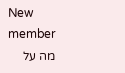New member
מה על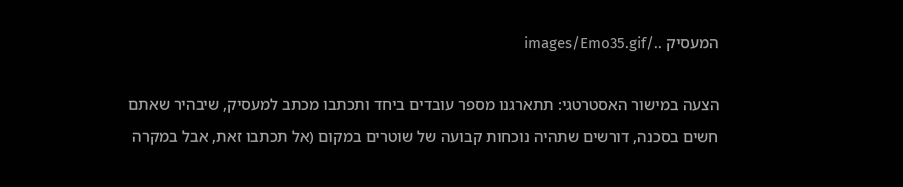המעסיק ../images/Emo35.gif

הצעה במישור האסטרטגי: תתארגנו מספר עובדים ביחד ותכתבו מכתב למעסיק, שיבהיר שאתם חשים בסכנה, דורשים שתהיה נוכחות קבועה של שוטרים במקום (אל תכתבו זאת, אבל במקרה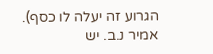הגרוע זה יעלה לו כסף). אמיר נ.ב. יש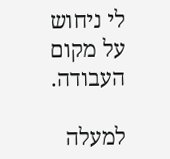לי ניחוש על מקום העבודה.

למעלה